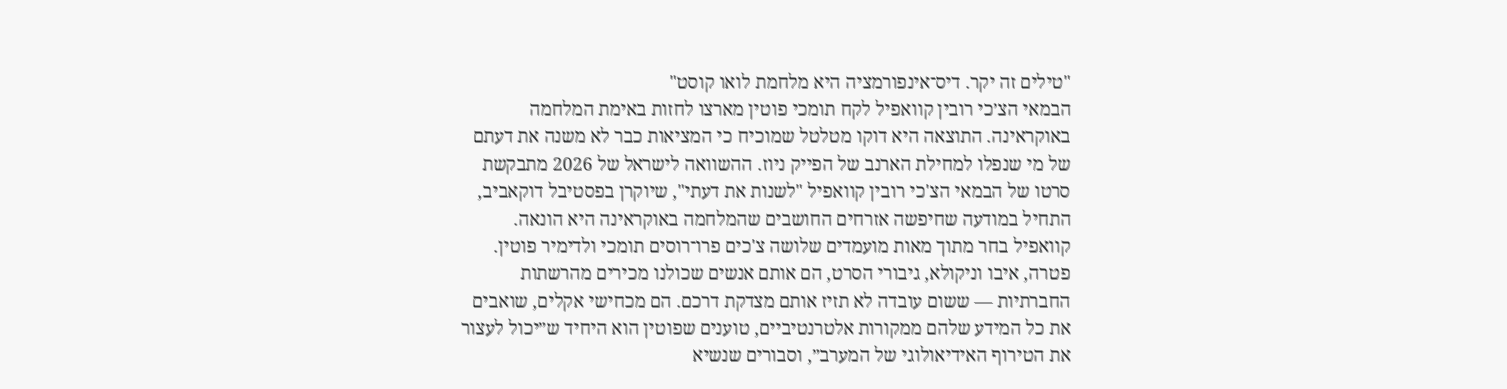"טילים זה יקר. דיס־אינפורמציה היא מלחמת לואו קוסט"
הבמאי הצ׳כי רובין קוואפיל לקח תומכי פוטין מארצו לחזות באימת המלחמה באוקראינה. התוצאה היא דוקו מטלטל שמוכיח כי המציאות כבר לא משנה את דעתם של מי שנפלו למחילת הארנב של הפייק ניוז. ההשוואה לישראל של 2026 מתבקשת
סרטו של הבמאי הצ'כי רובין קוואפיל "לשנות את דעתי", שיוקרן בפסטיבל דוקאביב, התחיל במודעה שחיפשה אזרחים החושבים שהמלחמה באוקראינה היא הונאה. קוואפיל בחר מתוך מאות מועמדים שלושה צ'כים פרו־רוסים תומכי ולדימיר פוטין. פטרה, איבו וניקולא, גיבורי הסרט, הם אותם אנשים שכולנו מכירים מהרשתות החברתיות — ששום עובדה לא תזיז אותם מצדקת דרכם. הם מכחישי אקלים, שואבים את כל המידע שלהם ממקורות אלטרנטיביים, טוענים שפוטין הוא היחיד ש״יכול לעצור את הטירוף האידיאולוגי של המערב״, וסבורים שנשיא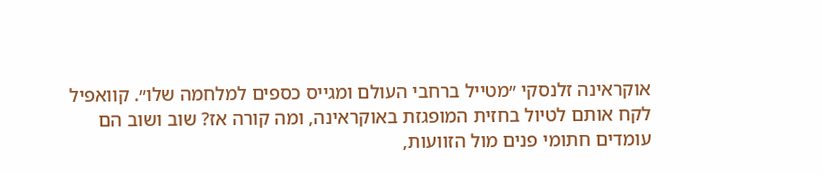אוקראינה זלנסקי ״מטייל ברחבי העולם ומגייס כספים למלחמה שלו״. קוואפיל לקח אותם לטיול בחזית המופגזת באוקראינה, ומה קורה אז? שוב ושוב הם עומדים חתומי פנים מול הזוועות,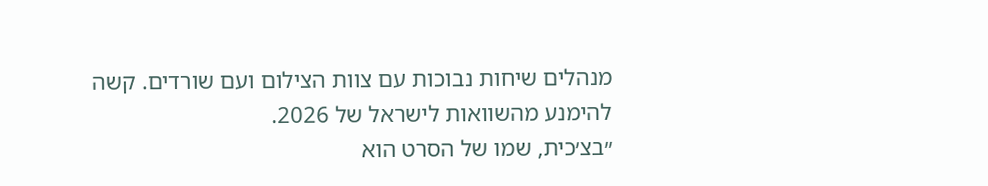מנהלים שיחות נבוכות עם צוות הצילום ועם שורדים. קשה להימנע מהשוואות לישראל של 2026.
״בצ׳כית, שמו של הסרט הוא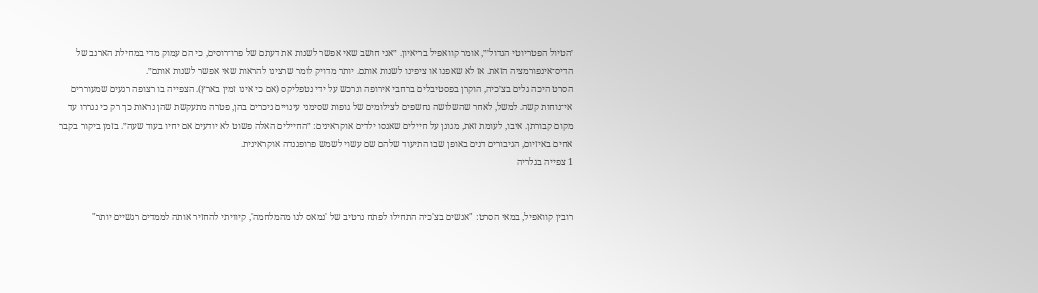׳הטיול הפטריוטי הגדול׳״, אומר קוואפיל בריאיון. ״אני חושב שאי אפשר לשנות את דעתם של פרו־רוסים, כי הם עמוק מדי במחילת הארנב של הדיס־אינפורמציה הזאת. אז לא שאפנו או ציפינו לשנות אותם. יותר מדויק לומר שרצינו להראות שאי אפשר לשנות אותם״.
הסרט היכה גלים בצ׳כיה, הוקרן בפסטיבלים ברחבי אירופה ונרכש על ידי נטפליקס (אם כי אינו זמין בארץ). הצפייה בו רצופה רגעים שמעוררים אי־נוחות קשה. למשל, לאחר שהשלושה נחשפים לצילומים של גופות שסימני עינויים ניכרים בהן, פטרה מתעקשת שהן נראות כך רק כי נגררו עד מקום קבורתן. איבו, לעומת זאת, מגונן על חיילים שאנסו ילדים אוקראינים: ״החיילים האלה פשוט לא יודעים אם יחיו בעוד שעה״. בזמן ביקור בקבר אחים באיזיום, הגיבורים דנים באופן שבו התיעוד שלהם שם עשוי לשמש פרופגנדה אוקראינית.
1 צפייה בגלריה


רובין קוואפיל, במאי הסרט: "אנשים בצ'כיה התחילו לפתח נרטיב של 'נמאס לנו מהמלחמה', קיוויתי להחזיר אותה לממדים רגשיים יותר"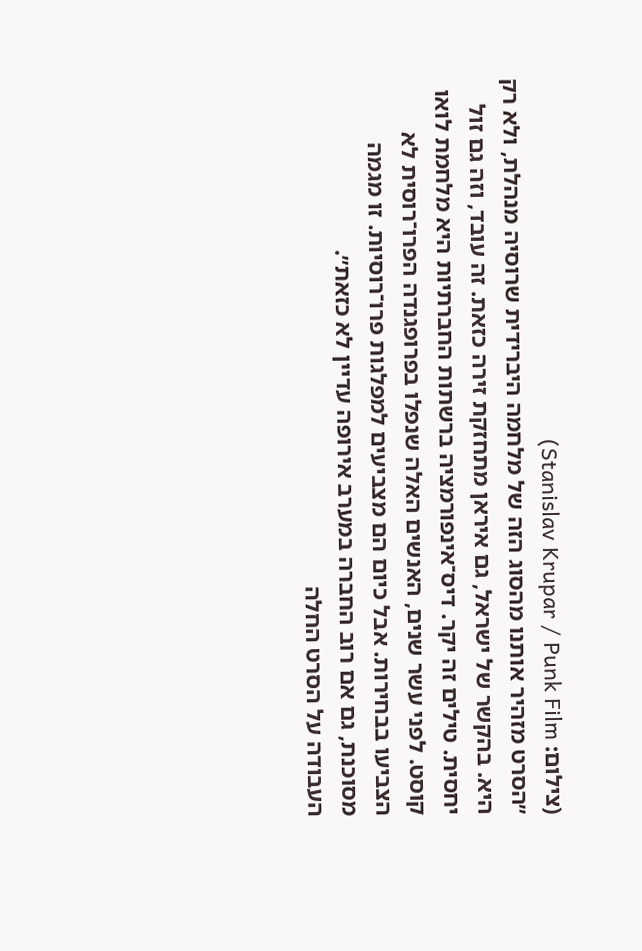(צילום: Stanislav Krupar / Punk Film)
״הסרט מזהיר אותנו מהסוג הזה של מלחמה היברידית שרוסיה מנהלת, ולא רק היא. בהקשר של ישראל, גם איראן מתחזקת זירה כזאת. זה עובד, וזה גם זול יחסית. טילים זה יקר. דיס־אינפורמציה ברשתות החברתיות היא מלחמת לואו קוסט. לפני עשר שנים, האנשים האלה שנפלו בפרופגנדה הפרו־רוסית לא הצביעו בבחירות. אבל כיום הם מצביעים למפלגות פרו־רוסיות. זו מגמה מסוכנת, גם אם רוב החברה במערב אירופה עדיין לא כזאת״.
העבודה על הסרט החלה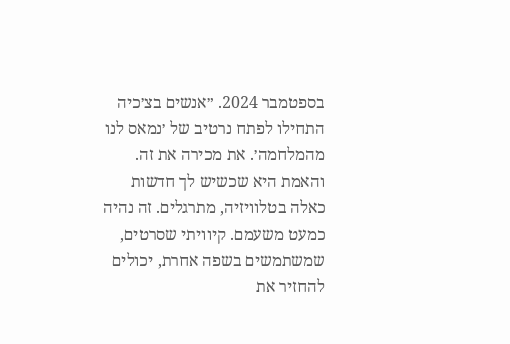בספטמבר 2024. ״אנשים בצ׳כיה התחילו לפתח נרטיב של ׳נמאס לנו מהמלחמה׳. את מכירה את זה. והאמת היא שכשיש לך חדשות כאלה בטלוויזיה, מתרגלים. זה נהיה כמעט משעמם. קיוויתי שסרטים, שמשתמשים בשפה אחרת, יכולים להחזיר את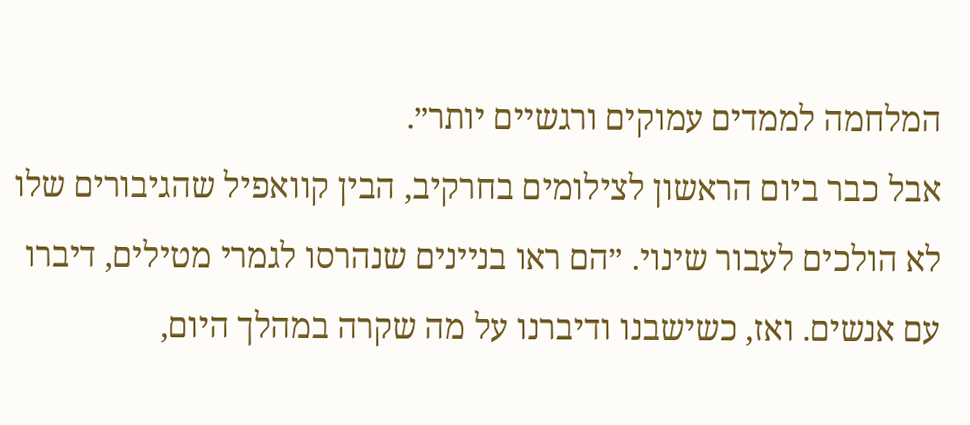המלחמה לממדים עמוקים ורגשיים יותר״.
אבל כבר ביום הראשון לצילומים בחרקיב, הבין קוואפיל שהגיבורים שלו לא הולכים לעבור שינוי. ״הם ראו בניינים שנהרסו לגמרי מטילים, דיברו עם אנשים. ואז, כשישבנו ודיברנו על מה שקרה במהלך היום,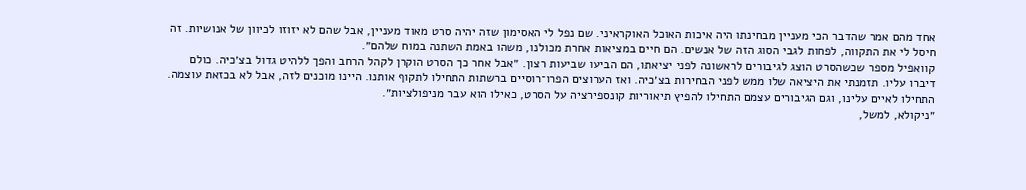אחד מהם אמר שהדבר הכי מעניין מבחינתו היה איכות האוכל האוקראיני. שם נפל לי האסימון שזה יהיה סרט מאוד מעניין, אבל שהם לא יזוזו לכיוון של אנושיות. זה חיסל לי את התקווה, לפחות לגבי הסוג הזה של אנשים. הם חיים במציאות אחרת מכולנו, משהו באמת השתנה במוח שלהם״.
קוואפיל מספר שכשהסרט הוצג לגיבורים לראשונה לפני יציאתו, הם הביעו שביעות רצון. ״אבל אחר כך הסרט הוקרן לקהל הרחב והפך ללהיט גדול בצ׳כיה. כולם דיברו עליו. תזמנתי את היציאה שלו ממש לפני הבחירות בצ׳כיה. ואז הערוצים הפרו־רוסיים ברשתות התחילו לתקוף אותנו. היינו מוכנים לזה, אבל לא בכזאת עוצמה. התחילו לאיים עלינו, וגם הגיבורים עצמם התחילו להפיץ תיאוריות קונספירציה על הסרט, כאילו הוא עבר מניפולציות״.
״ניקולא, למשל,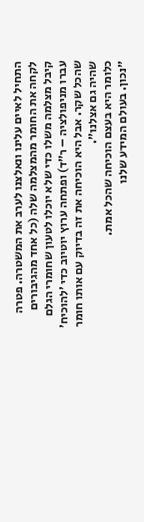התחיל לאיים עלינו ונאלצנו לערב את המשטרה. פטרה לקחה את החומר מהמצלמה שלה (כל אחד מהגיבורים קיבל מצלמה משלו כדי שלא יוכלו לטעון שחומרי הגלם עברו מניפולציה – ר״ד) ופתחה ערוץ יוטיוב כדי ׳להוכיח׳ שהכל שקר. אבל היא הוכיחה את זה בדיוק עם אותו חומר שהיה גם אצלנו״.
כלומר היא בעצם הוכיחה שהכל אמת.
״נכון. בעולם המידע שלנו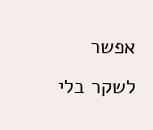אפשר לשקר בלי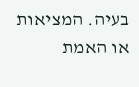בעיה. המציאות או האמת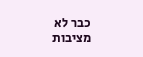כבר לא מציבות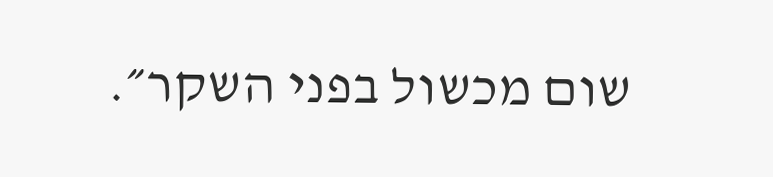שום מכשול בפני השקר״.